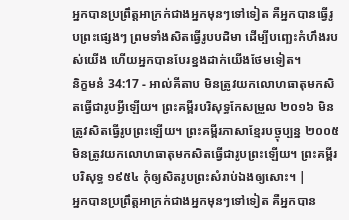អ្នកបានប្រព្រឹត្តអាក្រក់ជាងអ្នកមុនៗទៅទៀត គឺអ្នកបានធ្វើរូបព្រះផ្សេងៗ ព្រមទាំងសិតធ្វើរូបបដិមា ដើម្បីបញ្ឆេះកំហឹងរបស់យើង ហើយអ្នកបានបែរខ្នងដាក់យើងថែមទៀត។
និក្ខមនំ 34:17 - អាល់គីតាប មិនត្រូវយកលោហធាតុមកសិតធ្វើជារូបអី្វឡើយ។ ព្រះគម្ពីរបរិសុទ្ធកែសម្រួល ២០១៦ មិនត្រូវសិតធ្វើរូបព្រះឡើយ។ ព្រះគម្ពីរភាសាខ្មែរបច្ចុប្បន្ន ២០០៥ មិនត្រូវយកលោហធាតុមកសិតធ្វើជារូបព្រះឡើយ។ ព្រះគម្ពីរបរិសុទ្ធ ១៩៥៤ កុំឲ្យសិតរូបព្រះសំរាប់ឯងឲ្យសោះ។ |
អ្នកបានប្រព្រឹត្តអាក្រក់ជាងអ្នកមុនៗទៅទៀត គឺអ្នកបាន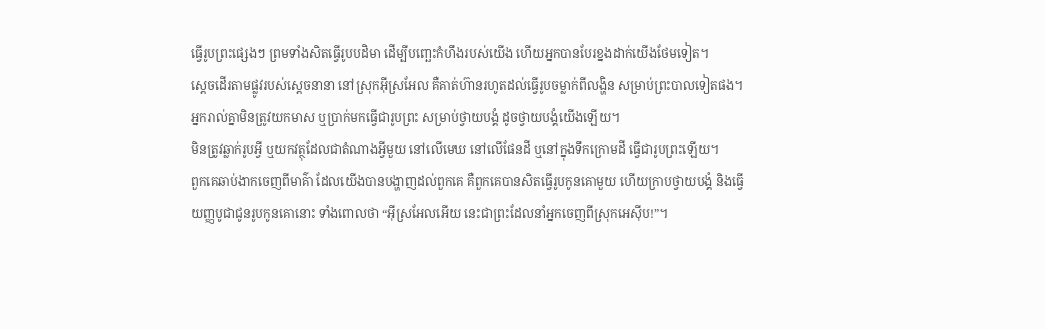ធ្វើរូបព្រះផ្សេងៗ ព្រមទាំងសិតធ្វើរូបបដិមា ដើម្បីបញ្ឆេះកំហឹងរបស់យើង ហើយអ្នកបានបែរខ្នងដាក់យើងថែមទៀត។
ស្តេចដើរតាមផ្លូវរបស់ស្តេចនានា នៅស្រុកអ៊ីស្រអែល គឺគាត់ហ៊ានរហូតដល់ធ្វើរូបចម្លាក់ពីលង្ហិន សម្រាប់ព្រះបាលទៀតផង។
អ្នករាល់គ្នាមិនត្រូវយកមាស ឬប្រាក់មកធ្វើជារូបព្រះ សម្រាប់ថ្វាយបង្គំ ដូចថ្វាយបង្គំយើងឡើយ។
មិនត្រូវឆ្លាក់រូបអ្វី ឬយកវត្ថុដែលជាតំណាងអ្វីមួយ នៅលើមេឃ នៅលើផែនដី ឬនៅក្នុងទឹកក្រោមដី ធ្វើជារូបព្រះឡើយ។
ពួកគេឆាប់ងាកចេញពីមាគ៌ា ដែលយើងបានបង្ហាញដល់ពួកគេ គឺពួកគេបានសិតធ្វើរូបកូនគោមួយ ហើយក្រាបថ្វាយបង្គំ និងធ្វើយញ្ញបូជាជូនរូបកូនគោនោះ ទាំងពោលថា “អ៊ីស្រអែលអើយ នេះជាព្រះដែលនាំអ្នកចេញពីស្រុកអេស៊ីប!”។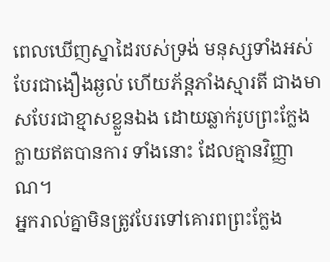ពេលឃើញស្នាដៃរបស់ទ្រង់ មនុស្សទាំងអស់បែរជាងឿងឆ្ងល់ ហើយភ័ន្តភាំងស្មារតី ជាងមាសបែរជាខ្មាសខ្លួនឯង ដោយឆ្លាក់រូបព្រះក្លែងក្លាយឥតបានការ ទាំងនោះ ដែលគ្មានវិញ្ញាណ។
អ្នករាល់គ្នាមិនត្រូវបែរទៅគោរពព្រះក្លែង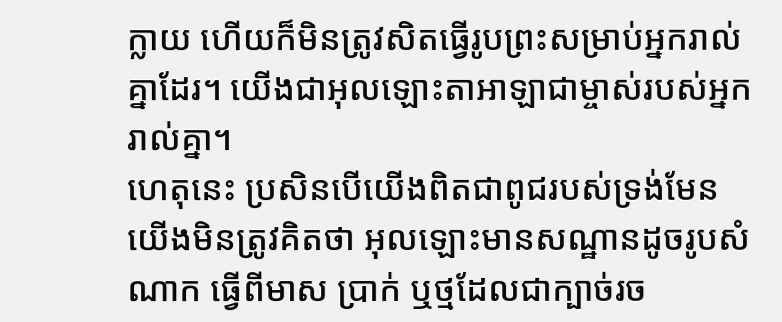ក្លាយ ហើយក៏មិនត្រូវសិតធ្វើរូបព្រះសម្រាប់អ្នករាល់គ្នាដែរ។ យើងជាអុលឡោះតាអាឡាជាម្ចាស់របស់អ្នករាល់គ្នា។
ហេតុនេះ ប្រសិនបើយើងពិតជាពូជរបស់ទ្រង់មែន យើងមិនត្រូវគិតថា អុលឡោះមានសណ្ឋានដូចរូបសំណាក ធ្វើពីមាស ប្រាក់ ឬថ្មដែលជាក្បាច់រច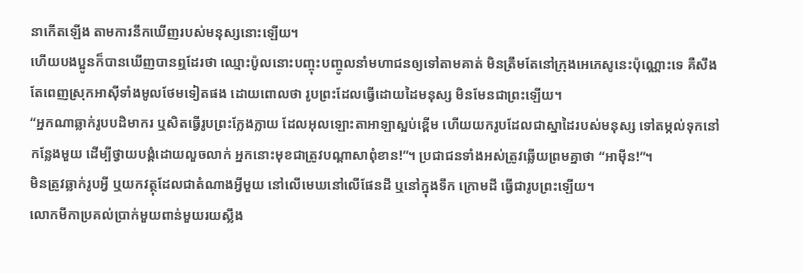នាកើតឡើង តាមការនឹកឃើញរបស់មនុស្សនោះឡើយ។
ហើយបងប្អូនក៏បានឃើញបានឮដែរថា ឈ្មោះប៉ូលនោះបញ្ចុះបញ្ចូលនាំមហាជនឲ្យទៅតាមគាត់ មិនត្រឹមតែនៅក្រុងអេភេសូនេះប៉ុណ្ណោះទេ គឺសឹងតែពេញស្រុកអាស៊ីទាំងមូលថែមទៀតផង ដោយពោលថា រូបព្រះដែលធ្វើដោយដៃមនុស្ស មិនមែនជាព្រះឡើយ។
“អ្នកណាឆ្លាក់រូបបដិមាករ ឬសិតធ្វើរូបព្រះក្លែងក្លាយ ដែលអុលឡោះតាអាឡាស្អប់ខ្ពើម ហើយយករូបដែលជាស្នាដៃរបស់មនុស្ស ទៅតម្កល់ទុកនៅកន្លែងមួយ ដើម្បីថ្វាយបង្គំដោយលួចលាក់ អ្នកនោះមុខជាត្រូវបណ្តាសាពុំខាន!”។ ប្រជាជនទាំងអស់ត្រូវឆ្លើយព្រមគ្នាថា “អាម៉ីន!”។
មិនត្រូវឆ្លាក់រូបអ្វី ឬយកវត្ថុដែលជាតំណាងអ្វីមួយ នៅលើមេឃនៅលើផែនដី ឬនៅក្នុងទឹក ក្រោមដី ធ្វើជារូបព្រះឡើយ។
លោកមីកាប្រគល់ប្រាក់មួយពាន់មួយរយស្លឹង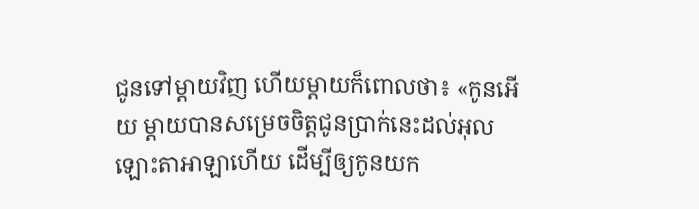ជូនទៅម្តាយវិញ ហើយម្តាយក៏ពោលថា៖ «កូនអើយ ម្តាយបានសម្រេចចិត្តជូនប្រាក់នេះដល់អុលឡោះតាអាឡាហើយ ដើម្បីឲ្យកូនយក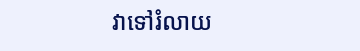វាទៅរំលាយ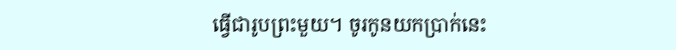ធ្វើជារូបព្រះមួយ។ ចូរកូនយកប្រាក់នេះ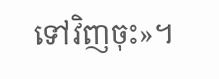ទៅវិញចុះ»។